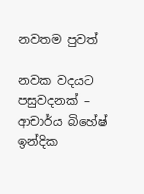නවතම පුවත්

නවක වදයට පසුවදනක් – ආචාර්ය බිහේෂ් ඉන්දික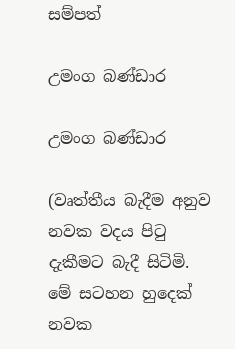සම්පත්

උමංග බණ්ඩාර

උමංග බණ්ඩාර

(වෘත්තීය බැදීම අනුව නවක වදය පිටු දැකීමට බැදී සිටිමි. මේ සටහන හුදෙක් නවක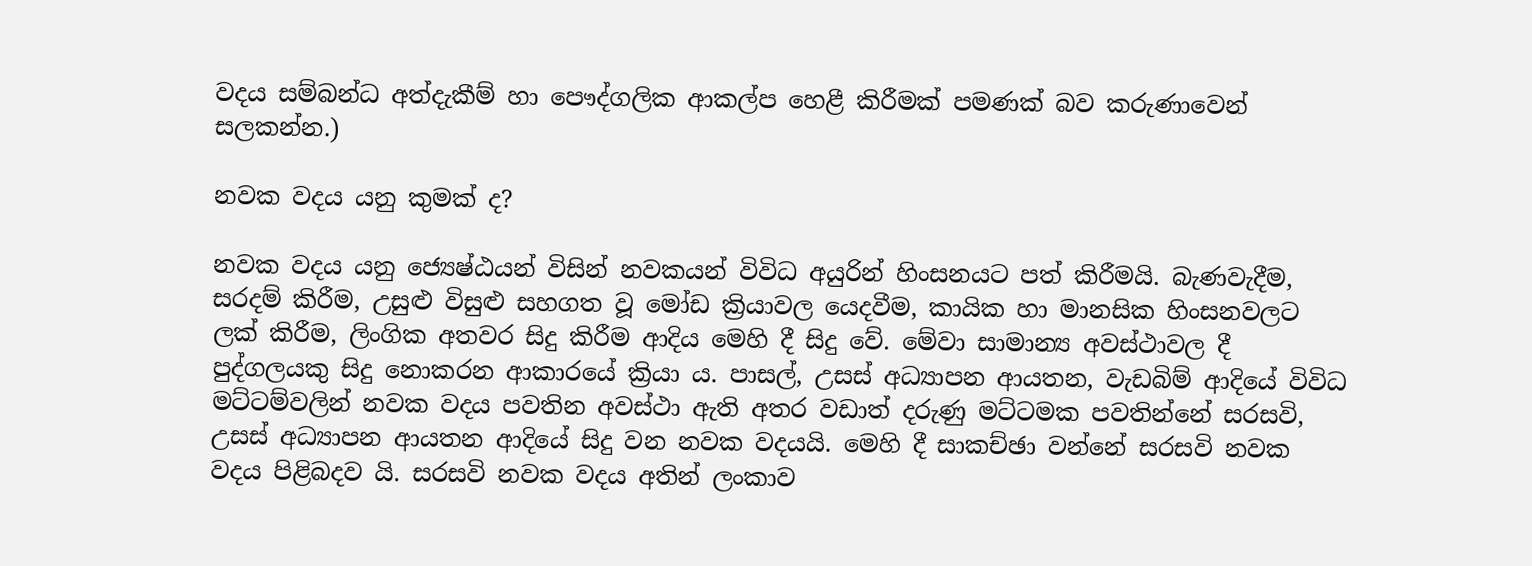වදය සම්බන්ධ අත්දැකීම් හා පෞද්ගලික ආකල්ප හෙළී කිරීමක් පමණක් බව කරුණාවෙන් සලකන්න.)

නවක වදය යනු කුමක් ද?

නවක වදය යනු ජ්‍යෙෂ්ඨයන් විසින් නවකයන් විවිධ අයුරින් හිංසනයට පත් කිරීමයි. බැණවැදීම, සරදම් කිරීම, උසුළු විසුළු සහගත වූ මෝඩ ක්‍රියාවල යෙදවීම, කායික හා මානසික හිංසනවලට ලක් කිරීම, ලිංගික අතවර සිදු කිරීම ආදිය මෙහි දී සිදු වේ. මේවා සාමාන්‍ය අවස්ථාවල දී පුද්ගලයකු සිදු නොකරන ආකාරයේ ක්‍රියා ය. පාසල්, උසස් අධ්‍යාපන ආයතන, වැඩබිම් ආදියේ විවිධ මට්ටම්වලින් නවක වදය පවතින අවස්ථා ඇති අතර වඩාත් දරුණු මට්ටමක පවතින්නේ සරසවි, උසස් අධ්‍යාපන ආයතන ආදියේ සිදු වන නවක වදයයි. මෙහි දී සාකච්ඡා වන්නේ සරසවි නවක වදය පිළිබදව යි. සරසවි නවක වදය අතින් ලංකාව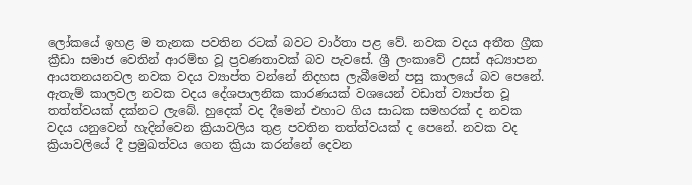ලෝකයේ ඉහළ ම තැනක පවතින රටක් බවට වාර්තා පළ වේ. නවක වදය අතීත ග්‍රීක ක්‍රීඩා සමාජ වෙතින් ආරම්භ වූ ප්‍රවණතාවක් බව පැවසේ. ශ්‍රී ලංකාවේ උසස් අධ්‍යාපන ආයතනයනවල නවක වදය ව්‍යාප්ත වන්නේ නිදහස ලැබීමෙන් පසු කාලයේ බව පෙනේ. ඇතැම් කාලවල නවක වදය දේශපාලනික කාරණයක් වශයෙන් වඩාත් ව්‍යාප්ත වූ තත්ත්වයක් දක්නට ලැබේ. හුදෙක් වද දීමෙන් එහාට ගිය සාධක සමහරක් ද නවක වදය යනුවෙන් හැදින්වෙන ක්‍රියාවලිය තුළ පවතින තත්ත්වයක් ද පෙනේ. නවක වද ක්‍රියාවලියේ දී ප්‍රමුඛත්වය ගෙන ක්‍රියා කරන්නේ දෙවන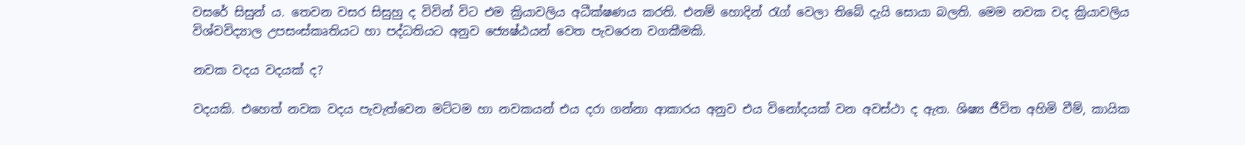වසරේ සිසුන් ය. තෙවන වසර සිසුහු ද විවින් විට එම ක්‍රියාවලිය අධීක්ෂණය කරති. එනම් හොදින් රැග් වෙලා තිබේ දැයි සොයා බලති. මෙම නවක වද ක්‍රියාවලිය විශ්වවිද්‍යාල උපසංස්කෘතියට හා පද්ධතියට අනුව ජ්‍යෙෂ්ඨයන් වෙත පැවරෙන වගකීමකි.

නවක වදය වදයක් ද?

වදයකි. එහෙත් නවක වදය පැවැත්වෙන මට්ටම හා නවකයන් එය දරා ගන්නා ආකාරය අනුව එය විනෝදයක් වන අවස්ථා ද ඇත. ශිෂ්‍ය ජීවිත අහිමි වීම්, කායික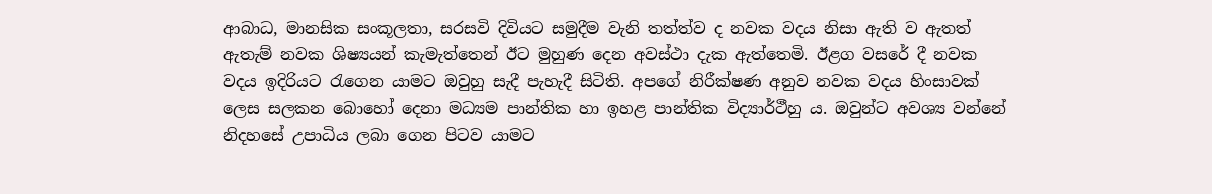ආබාධ, මානසික සංකූලතා, සරසවි දිවියට සමුදීම වැනි තත්ත්ව ද නවක වදය නිසා ඇති ව ඇතත් ඇතැම් නවක ශිෂ්‍යයන් කැමැත්තෙන් ඊට මුහුණ දෙන අවස්ථා දැක ඇත්තෙමි. ඊළග වසරේ දී නවක වදය ඉදිරියට රැගෙන යාමට ඔවුහු සැදී පැහැදී සිටිති. අපගේ නිරීක්ෂණ අනුව නවක වදය හිංසාවක් ලෙස සලකන බොහෝ දෙනා මධ්‍යම පාන්තික හා ඉහළ පාන්තික විද්‍යාර්ථීහු ය. ඔවුන්ට අවශ්‍ය වන්නේ නිදහසේ උපාධිය ලබා ගෙන පිටව යාමට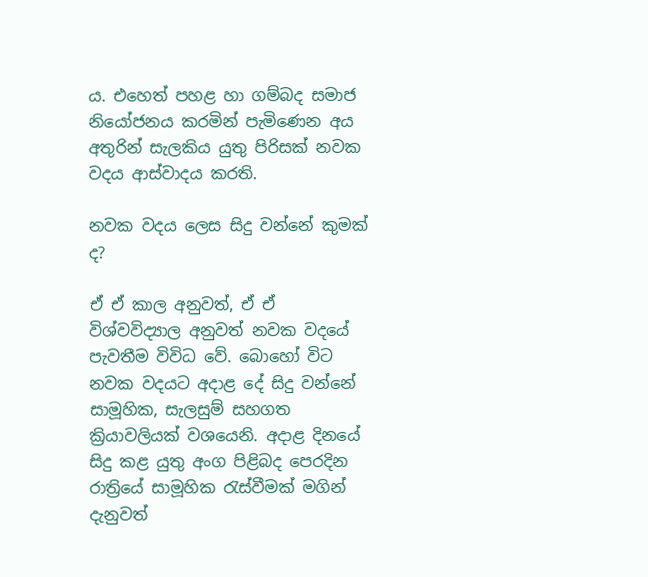ය. එහෙත් පහළ හා ගම්බද සමාජ නියෝජනය කරමින් පැමිණෙන අය අතුරින් සැලකිය යුතු පිරිසක් නවක වදය ආස්වාදය කරති.

නවක වදය ලෙස සිදු වන්නේ කුමක් ද?

ඒ ඒ කාල අනුවත්, ඒ ඒ විශ්වවිද්‍යාල අනුවත් නවක වදයේ පැවතීම විවිධ වේ. බොහෝ විට නවක වදයට අදාළ දේ සිදු වන්නේ සාමූහික, සැලසුම් සහගත ක්‍රියාවලියක් වශයෙනි. අදාළ දිනයේ සිදු කළ යුතු අංග පිළිබද පෙරදින රාත්‍රියේ සාමූහික රැස්වීමක් මගින් දැනුවත්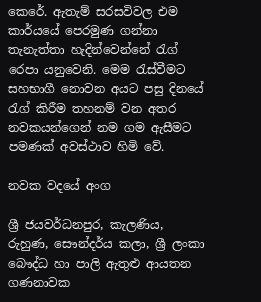කෙරේ. ඇතැම් සරසවිවල එම කාර්යයේ පෙරමුණ ගන්නා තැනැත්තා හැදින්වෙන්නේ රැග් රෙපා යනුවෙනි. මෙම රැස්වීමට සහභාගී නොවන අයට පසු දිනයේ රැග් කිරීම තහනම් වන අතර නවකයන්ගෙන් නම ගම ඇසීමට පමණක් අවස්ථාව හිමි වේ.

නවක වදයේ අංග

ශ්‍රී ජයවර්ධනපුර, කැලණිය, රුහුණ, සෞන්දර්ය කලා, ශ්‍රී ලංකා බෞද්ධ හා පාලි ඇතුළු ආයතන ගණනාවක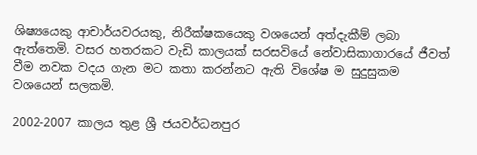ශිෂ්‍යයෙකු ආචාර්යවරයකු, නිරීක්ෂකයෙකු වශයෙන් අත්දැකීම් ලබා ඇත්තෙමි. වසර හතරකට වැඩි කාලයක් සරසවියේ නේවාසිකාගාරයේ ජීවත් වීම නවක වදය ගැන මට කතා කරන්නට ඇති විශේෂ ම සුදුසුකම වශයෙන් සලකමි.

2002-2007 කාලය තුළ ශ්‍රී ජයවර්ධනපුර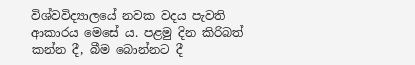විශ්වවිද්‍යාලයේ නවක වදය පැවති ආකාරය මෙසේ ය. පළමු දින කිරිබත් කන්න දී, බීම බොන්නට දී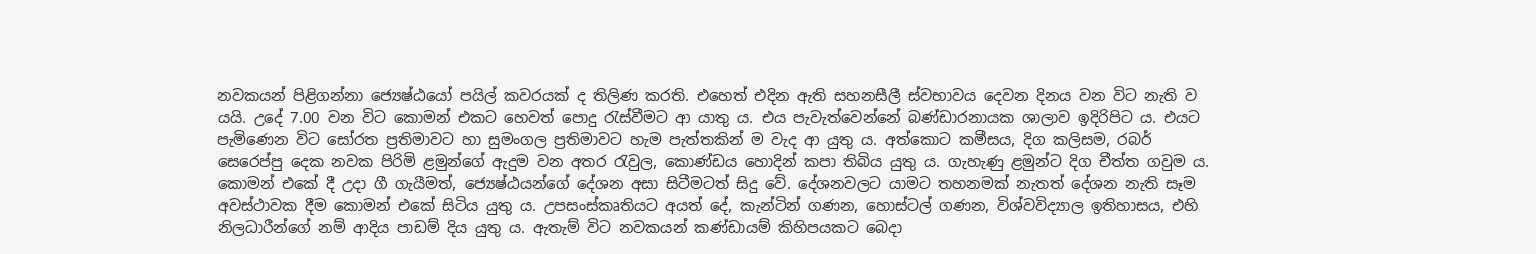නවකයන් පිළිගන්නා ජ්‍යෙෂ්ඨයෝ පයිල් කවරයක් ද තිලිණ කරති. එහෙත් එදින ඇති සහනසීලී ස්වභාවය දෙවන දිනය වන විට නැති ව යයි. උදේ 7.00 වන විට කොමන් එකට හෙවත් පොදු රැස්වීමට ආ යාතු ය. එය පැවැත්වෙන්නේ බණ්ඩාරනායක ශාලාව ඉදිරිපිට ය. එයට පැමිණෙන විට සෝරත ප්‍රතිමාවට හා සුමංගල ප්‍රතිමාවට හැම පැත්තකින් ම වැද ආ යුතු ය. අත්කොට කමීසය, දිග කලිසම, රබර් සෙරෙප්පු දෙක නවක පිරිමි ළමුන්ගේ ඇදුම වන අතර රැවුල, කොණ්ඩය හොදින් කපා තිබිය යුතු ය. ගැහැණු ළමුන්ට දිග චීත්ත ගවුම ය. කොමන් එකේ දී උදා ගී ගැයීමත්, ජ්‍යෙෂ්ඨයන්ගේ දේශන අසා සිටීමටත් සිදු වේ. දේශනවලට යාමට තහනමක් නැතත් දේශන නැති සෑම අවස්ථාවක දීම කොමන් එකේ සිටිය යුතු ය. උපසංස්කෘතියට අයත් දේ, කැන්ටින් ගණන, හොස්ටල් ගණන, විශ්වවිද්‍යාල ඉතිහාසය, එහි නිලධාරීන්ගේ නම් ආදිය පාඩම් දිය යුතු ය. ඇතැම් විට නවකයන් කණ්ඩායම් කිහිපයකට බෙදා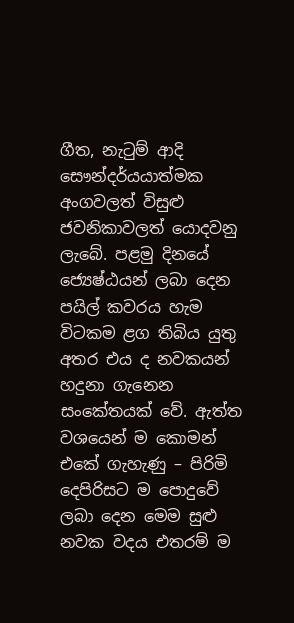ගීත, නැටුම් ආදි සෞන්දර්යයාත්මක අංගවලත් විසුළු ජවනිකාවලත් යොදවනු ලැබේ. පළමු දිනයේ ජ්‍යෙෂ්ඨයන් ලබා දෙන පයිල් කවරය හැම විටකම ළග තිබිය යුතු අතර එය ද නවකයන් හදුනා ගැනෙන සංකේතයක් වේ. ඇත්ත වශයෙන් ම කොමන් එකේ ගැහැණු – පිරිමි දෙපිරිසට ම පොදුවේ ලබා දෙන මෙම සුළු නවක වදය එතරම් ම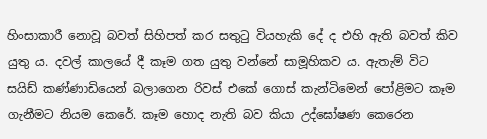හිංසාකාරී නොවූ බවත් සිහිපත් කර සතුටු වියහැකි දේ ද එහි ඇති බවත් කිව යුතු ය. දවල් කාලයේ දී කෑම ගත යුතු වන්නේ සාමූහිකව ය. ඇතැම් විට සයිඩ් කණ්ණාඩියෙන් බලාගෙන රිවස් එකේ ගොස් කැන්ටිමෙන් පෝළිමට කෑම ගැනීමට නියම කෙරේ. කෑම හොද නැති බව කියා උද්ඝෝෂණ කෙරෙන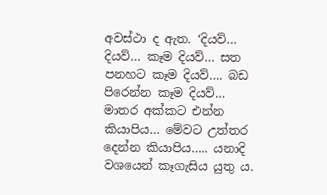අවස්ථා ද ඇත. ‘දියව්… දියව්… කෑම දියව්… සත පනහට කෑම දියව්…. බඩ පිරෙන්න කෑම දියව්… මාතර අක්කට එන්න කියාපිය… මේවට උත්තර දෙන්න කියාපිය….. යනාදි වශයෙන් කෑගැසිය යුතු ය.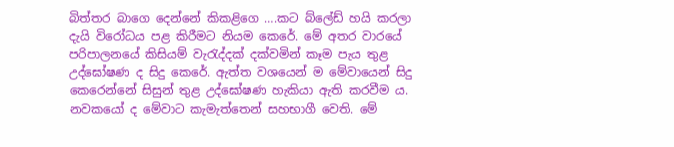බිත්තර බාගෙ දෙන්නේ කිකළිගෙ ….කට බ්ලේඩ් හයි කරලා දැයි විරෝධය පළ කිරීමට නියම කෙරේ. මේ අතර වාරයේ පරිපාලනයේ කිසියම් වැරැද්දක් දක්වමින් කෑම පැය තුළ උද්ඝෝෂණ ද සිදු කෙරේ. ඇත්ත වශයෙන් ම මේවායෙන් සිදු කෙරෙන්නේ සිසුන් තුළ උද්ඝෝෂණ හැකියා ඇති කරවීම ය. නවකයෝ ද මේවාට කැමැත්තෙන් සහභාගී වෙති. මේ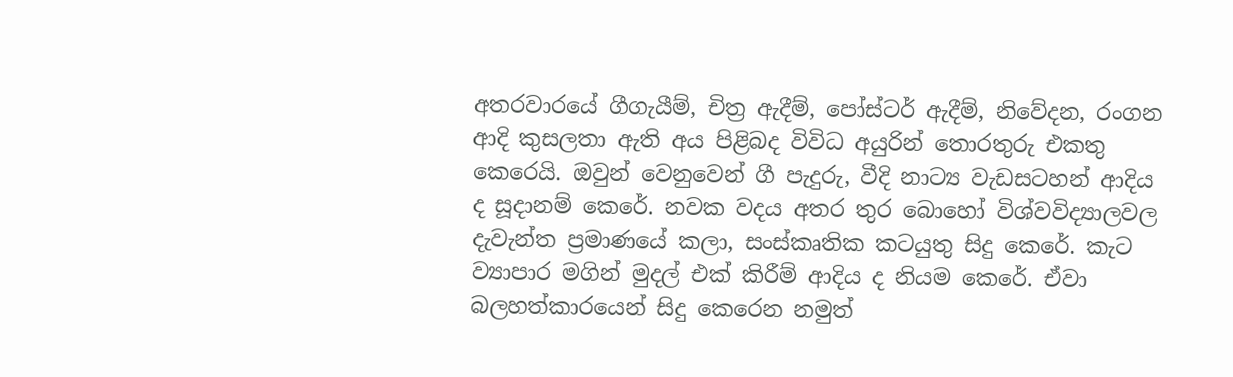අතරවාරයේ ගීගැයීම්, චිත්‍ර ඇදීම්, පෝස්ටර් ඇදීම්, නිවේදන, රංගන ආදි කුසලතා ඇති අය පිළිබද විවිධ අයුරින් තොරතුරු එකතු කෙරෙයි. ඔවුන් වෙනුවෙන් ගී පැදුරු, වීදි නාට්‍ය වැඩසටහන් ආදිය ද සූදානම් කෙරේ. නවක වදය අතර තුර බොහෝ විශ්වවිද්‍යාලවල දැවැන්ත ප්‍රමාණයේ කලා, සංස්කෘතික කටයුතු සිදු කෙරේ. කැට ව්‍යාපාර මගින් මුදල් එක් කිරීම් ආදිය ද නියම කෙරේ. ඒවා බලහත්කාරයෙන් සිදු කෙරෙන නමුත්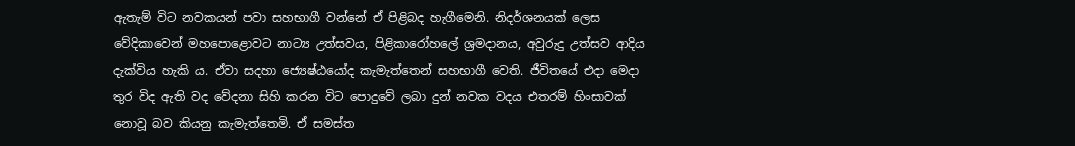ඇතැම් විට නවකයන් පවා සහභාගී වන්නේ ඒ පිළිබද හැගීමෙනි. නිදර්ශනයක් ලෙස වේදිකාවෙන් මහපොළොවට නාට්‍ය උත්සවය, පිළිකාරෝහලේ ශ්‍රමදානය, අවුරුදු උත්සව ආදිය දැක්විය හැකි ය. ඒවා සදහා ජ්‍යෙෂ්ඨයෝද කැමැත්තෙන් සහභාගී වෙති. ජීවිතයේ එදා මෙදා තුර විද ඇති වද වේදනා සිහි කරන විට පොදුවේ ලබා දුන් නවක වදය එතරම් හිංසාවක් නොවූ බව කියනු කැමැත්තෙමි. ඒ සමස්ත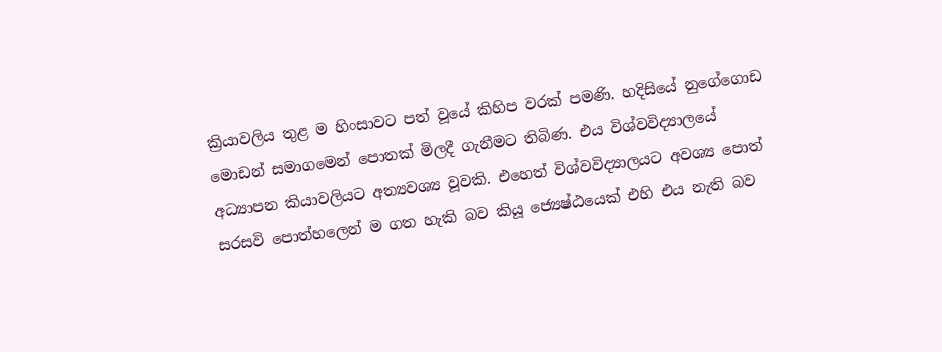ක්‍රියාවලිය තුළ ම හිංසාවට පත් වූයේ කිහිප වරක් පමණි. හදිසියේ නුගේගොඩ මොඩන් සමාගමෙන් පොතක් මිලදී ගැනීමට තිබිණ. එය විශ්වවිද්‍යාලයේ අධ්‍යාපන කියාවලියට අත්‍යවශ්‍ය වූවකි. එහෙත් විශ්වවිද්‍යාලයට අවශ්‍ය පොත් සරසවි පොත්හලෙන් ම ගත හැකි බව කියූ ජ්‍යෙෂ්ඨයෙක් එහි එය නැති බව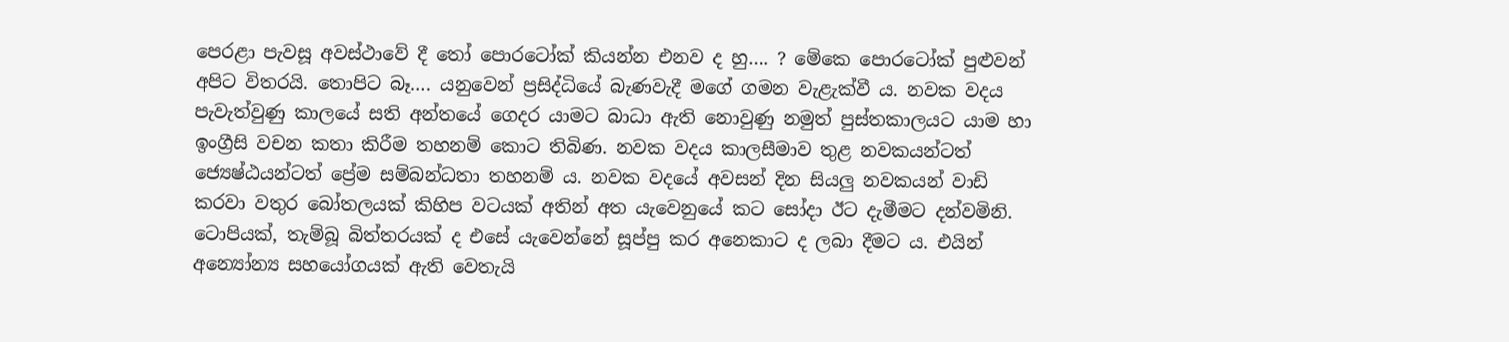පෙරළා පැවසූ අවස්ථාවේ දී තෝ පොරටෝක් කියන්න එනව ද හු…. ? මේකෙ පොරටෝක් පුළුවන් අපිට විතරයි. තොපිට බෑ…. යනුවෙන් ප්‍රසිද්ධියේ බැණවැදී මගේ ගමන වැළැක්වී ය. නවක වදය පැවැත්වුණු කාලයේ සති අන්තයේ ගෙදර යාමට බාධා ඇති නොවුණු නමුත් පුස්තකාලයට යාම හා ඉංග්‍රීසි වචන කතා කිරීම තහනම් කොට තිබිණ. නවක වදය කාලසීමාව තුළ නවකයන්ටත් ජ්‍යෙෂ්ඨයන්ටත් ප්‍රේම සම්බන්ධතා තහනම් ය. නවක වදයේ අවසන් දින සියලු නවකයන් වාඩි කරවා වතුර බෝතලයක් කිහිප වටයක් අතින් අත යැවෙනුයේ කට සෝදා ඊට දැමීමට දන්වමිනි. ටොපියක්, තැම්බූ බිත්තරයක් ද එසේ යැවෙන්නේ සූප්පු කර අනෙකාට ද ලබා දීමට ය. එයින් අන්‍යෝන්‍ය සහයෝගයක් ඇති වෙතැයි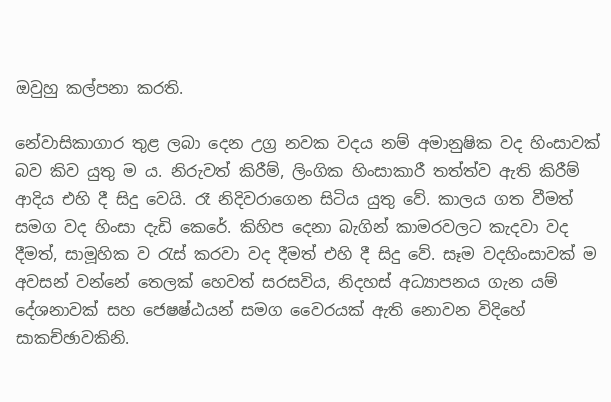ඔවුහු කල්පනා කරති.

නේවාසිකාගාර තුළ ලබා දෙන උග්‍ර නවක වදය නම් අමානුෂික වද හිංසාවක් බව කිව යුතු ම ය. නිරුවත් කිරීම්, ලිංගික හිංසාකාරී තත්ත්ව ඇති කිරීම් ආදිය එහි දී සිදු වෙයි. රෑ නිදිවරාගෙන සිටිය යුතු වේ. කාලය ගත වීමත් සමග වද හිංසා දැඩි කෙරේ. කිහිප දෙනා බැගින් කාමරවලට කැදවා වද දීමත්, සාමූහික ව රැස් කරවා වද දීමත් එහි දී සිදු වේ. සෑම වදහිංසාවක් ම අවසන් වන්නේ තෙලක් හෙවත් සරසවිය, නිදහස් අධ්‍යාපනය ගැන යම් දේශනාවක් සහ ජෙෂෂ්ඨයන් සමග වෛරයක් ඇති නොවන විදිහේ සාකච්ඡාවකිනි.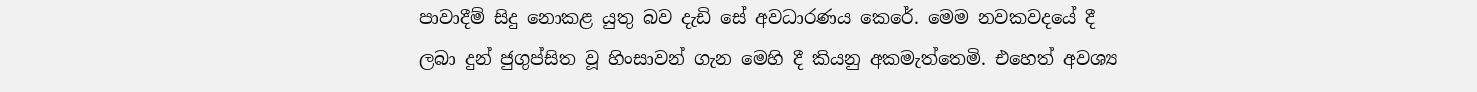පාවාදීම් සිදු නොකළ යුතු බව දැඩි සේ අවධාරණය කෙරේ. මෙම නවකවදයේ දී ලබා දුන් ජුගුප්සිත වූ හිංසාවන් ගැන මෙහි දී කියනු අකමැත්තෙමි. එහෙත් අවශ්‍ය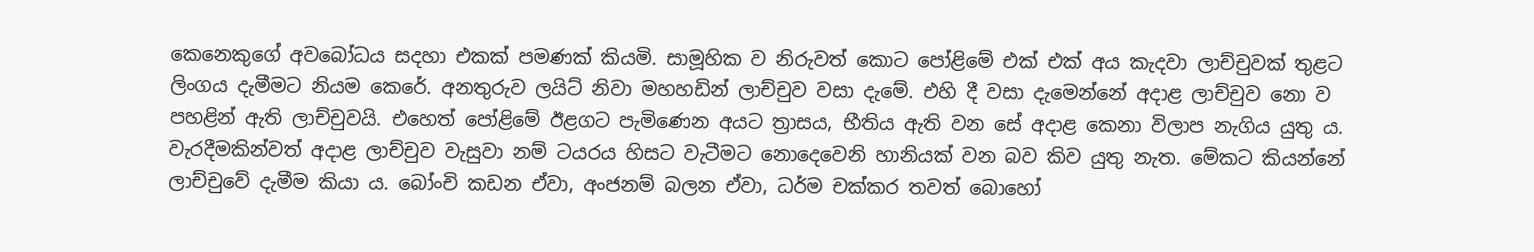කෙනෙකුගේ අවබෝධය සදහා එකක් පමණක් කියමි. සාමූහික ව නිරුවත් කොට පෝළිමේ එක් එක් අය කැදවා ලාච්චුවක් තුළට ලිංගය දැමීමට නියම කෙරේ. අනතුරුව ලයිට් නිවා මහහඩින් ලාච්චුව වසා දැමේ. එහි දී වසා දැමෙන්නේ අදාළ ලාච්චුව නො ව පහළින් ඇති ලාච්චුවයි. එහෙත් පෝළිමේ ඊළගට පැමිණෙන අයට ත්‍රාසය, භීතිය ඇති වන සේ අදාළ කෙනා විලාප නැගිය යුතු ය. වැරදීමකින්වත් අදාළ ලාච්චුව වැසුවා නම් ටයරය හිසට වැටීමට නොදෙවෙනි හානියක් වන බව කිව යුතු නැත. මේකට කියන්නේ ලාච්චුවේ දැමීම කියා ය. බෝංචි කඩන ඒවා, අංජනම් බලන ඒවා, ධර්ම චක්කර තවත් බොහෝ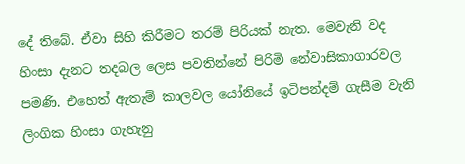දේ තිබේ. ඒවා සිහි කිරීමට තරම් පිරියක් නැත. මෙවැනි වද හිංසා දැනට තදබල ලෙස පවතින්නේ පිරිමි නේවාසිකාගාරවල පමණි. එහෙත් ඇතැම් කාලවල යෝනියේ ඉටිපන්දම් ගැසීම වැනි ලිංගික හිංසා ගැහැනු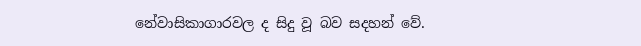නේවාසිකාගාරවල ද සිදු වූ බව සදහන් වේ.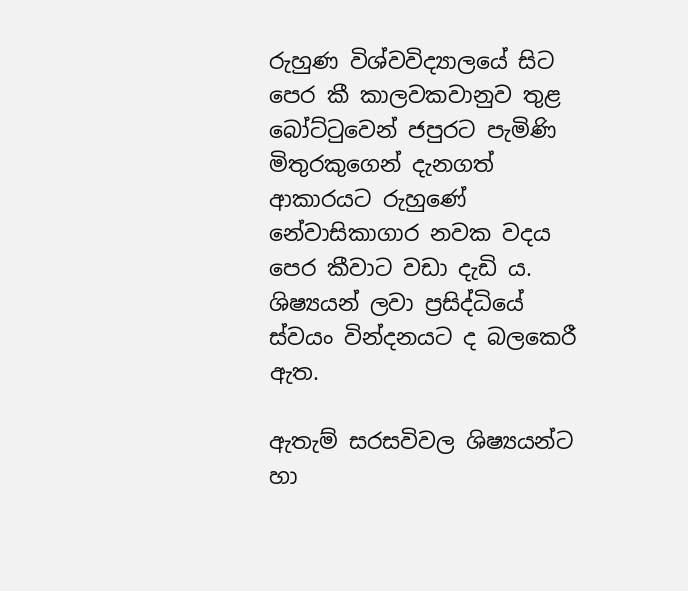රුහුණ විශ්වවිද්‍යාලයේ සිට පෙර කී කාලවකවානුව තුළ බෝට්ටුවෙන් ජපුරට පැමිණි මිතුරකුගෙන් දැනගත් ආකාරයට රුහුණේ නේවාසිකාගාර නවක වදය පෙර කීවාට වඩා දැඩි ය. ශිෂ්‍යයන් ලවා ප්‍රසිද්ධියේ ස්වයං වින්දනයට ද බලකෙරී ඇත.

ඇතැම් සරසවිවල ශිෂ්‍යයන්ට හා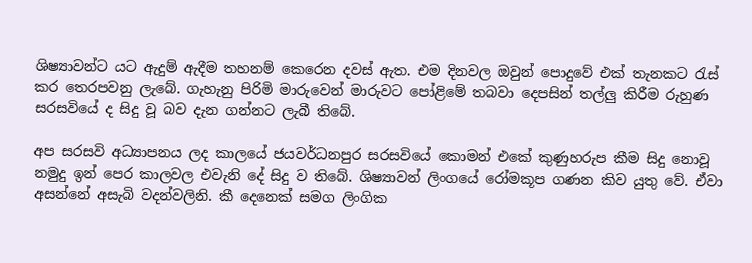ශිෂ්‍යාවන්ට යට ඇදුම් ඇදීම තහනම් කෙරෙන දවස් ඇත. එම දිනවල ඔවුන් පොදුවේ එක් තැනකට රැස් කර තෙරපවනු ලැබේ. ගැහැනු පිරිමි මාරුවෙන් මාරුවට පෝළිමේ තබවා දෙපසින් තල්ලු කිරීම රුහුණ සරසවියේ ද සිදු වූ බව දැන ගන්නට ලැබී තිබේ.

අප සරසවි අධ්‍යාපනය ලද කාලයේ ජයවර්ධනපුර සරසවියේ කොමන් එකේ කුණුහරුප කීම සිදු නොවූ නමුදු ඉන් පෙර කාලවල එවැනි දේ සිදු ව තිබේ. ශිෂ්‍යාවන් ලිංගයේ රෝමකූප ගණන කිව යුතු වේ. ඒවා අසන්නේ අසැබි වදන්වලිනි. කී දෙනෙක් සමග ලිංගික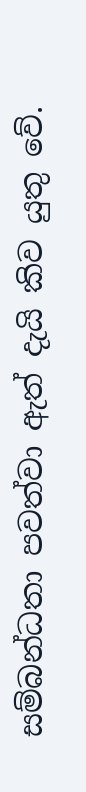සම්බන්ධතා පවත්වා ඇත් දැයි කිව යුතු වේ.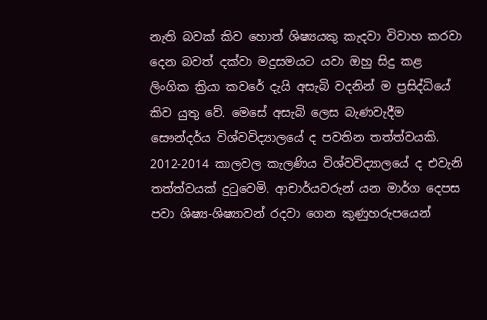නැති බවක් කිව හොත් ශිෂ්‍යයකු කැදවා විවාහ කරවා දෙන බවත් දක්වා මදුසමයට යවා ඔහු සිදු කළ ලිංගික ක්‍රියා කවරේ දැයි අසැබි වදනින් ම ප්‍රසිද්ධියේ කිව යුතු වේ. මෙසේ අසැබි ලෙස බැණවැදීම සෞන්දර්ය විශ්වවිද්‍යාලයේ ද පවතින තත්ත්වයකි. 2012-2014 කාලවල කැලණිය විශ්වවිද්‍යාලයේ ද එවැනි තත්ත්වයක් දුටුවෙමි. ආචාර්යවරුන් යන මාර්ග දෙපස පවා ශිෂ්‍ය-ශිෂ්‍යාවන් රදවා ගෙන කුණුහරුපයෙන්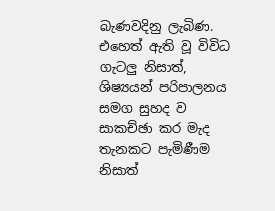බැණවදිනු ලැබිණ. එහෙත් ඇති වූ විවිධ ගැටලු නිසාත්, ශිෂ්‍යයන් පරිපාලනය සමග සුහද ව සාකච්ඡා කර මැද තැනකට පැමිණීම නිසාත්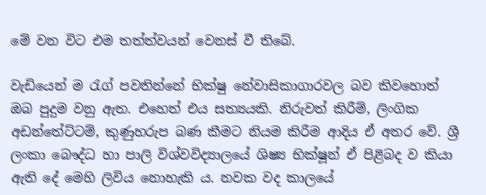මේ වන විට එම තත්ත්වයන් වෙනස් වී තිබේ.

වැඩියෙන් ම රැග් පවතින්නේ භික්ෂු නේවාසිකාගාරවල බව කිවහොත් ඔබ පුදුම වනු ඇත. එහෙත් එය සත්‍යයකි. නිරුවත් කිරීම්, ලිංගික අඩන්තේට්ටම්, කුණුහරුප බණ කීමට නියම කිරීම ආදිය ඒ අතර වේ. ශ්‍රී ලංකා බෞද්ධ හා පාලි විශ්වවිද්‍යාලයේ ශිෂ්‍ය භික්ෂූන් ඒ පිළිබද ව කියා ඇති දේ මෙහි ලිවිය නොහැකි ය. නවක වද කාලයේ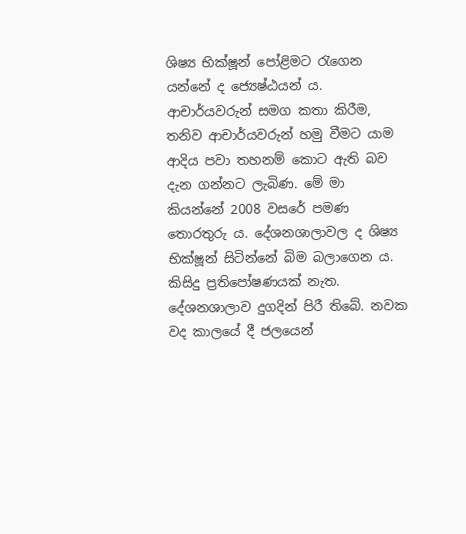ශිෂ්‍ය භික්ෂූන් පෝළිමට රැගෙන යන්නේ ද ජ්‍යෙෂ්ඨයන් ය. ආචාර්යවරුන් සමග කතා කිරීම, තනිව ආචාර්යවරුන් හමු වීමට යාම ආදිය පවා තහනම් කොට ඇති බව දැන ගන්නට ලැබිණ. මේ මා කියන්නේ 2008 වසරේ පමණ තොරතුරු ය. දේශනශාලාවල ද ශිෂ්‍ය භික්ෂූන් සිටින්නේ බිම බලාගෙන ය. කිසිදු ප්‍රතිපෝෂණයක් නැත. දේශනශාලාව දුගදින් පිරී තිබේ. නවක වද කාලයේ දී ජලයෙන්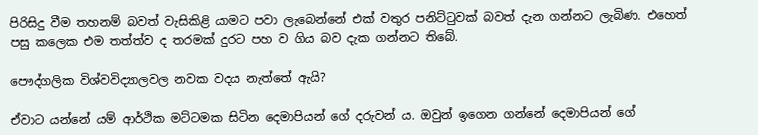පිරිසිදු වීම තහනම් බවත් වැසිකිළි යාමට පවා ලැබෙන්නේ එක් වතුර පනිට්ටුවක් බවත් දැන ගන්නට ලැබිණ. එහෙත් පසු කලෙක එම තත්ත්ව ද තරමක් දුරට පහ ව ගිය බව දැක ගන්නට තිබේ.

පෞද්ගලික විශ්වවිද්‍යාලවල නවක වදය නැත්තේ ඇයි?

ඒවාට යන්නේ යම් ආර්ථික මට්ටමක සිටින දෙමාපියන් ගේ දරුවන් ය. ඔවුන් ඉගෙන ගන්නේ දෙමාපියන් ගේ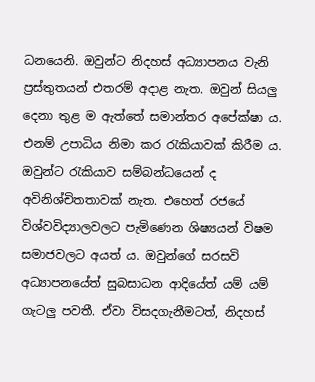ධනයෙනි. ඔවුන්ට නිදහස් අධ්‍යාපනය වැනි ප්‍රස්තුතයන් එතරම් අදාළ නැත. ඔවුන් සියලු දෙනා තුළ ම ඇත්තේ සමාන්තර අපේක්ෂා ය. එනම් උපාධිය නිමා කර රැකියාවක් කිරීම ය. ඔවුන්ට රැකියාව සම්බන්ධයෙන් ද අවිනිශ්චිතතාවක් නැත. එහෙත් රජයේ විශ්වවිද්‍යාලවලට පැමිණෙන ශිෂ්‍යයන් විෂම සමාජවලට අයත් ය. ඔවුන්ගේ සරසවි අධ්‍යාපනයේත් සුබසාධන ආදියේත් යම් යම් ගැටලු පවතී. ඒවා විසදගැනීමටත්, නිදහස්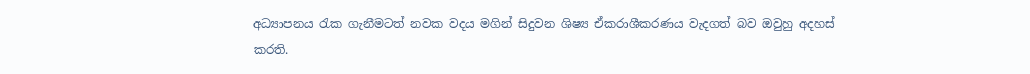අධ්‍යාපනය රැක ගැනීමටත් නවක වදය මගින් සිදුවන ශිෂ්‍ය ඒකරාශීකරණය වැදගත් බව ඔවුහු අදහස් කරති.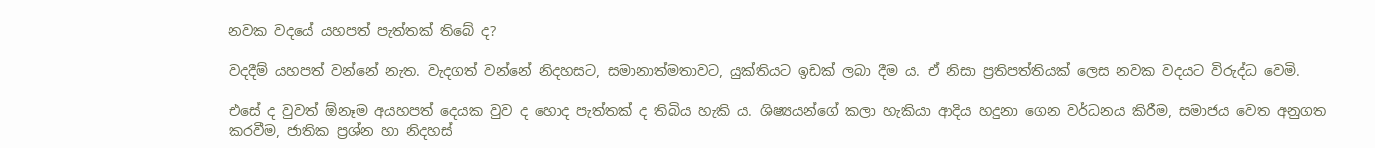නවක වදයේ යහපත් පැත්තක් තිබේ ද?

වදදීම් යහපත් වන්නේ නැත. වැදගත් වන්නේ නිදහසට, සමානාත්මතාවට, යුක්තියට ඉඩක් ලබා දීම ය. ඒ නිසා ප්‍රතිපත්තියක් ලෙස නවක වදයට විරුද්ධ වෙමි.

එසේ ද වුවත් ඕනෑම අයහපත් දෙයක වුව ද හොද පැත්තක් ද තිබිය හැකි ය. ශිෂ්‍යයන්ගේ කලා හැකියා ආදිය හදුනා ගෙන වර්ධනය කිරීම, සමාජය වෙත අනුගත කරවීම, ජාතික ප්‍රශ්න හා නිදහස්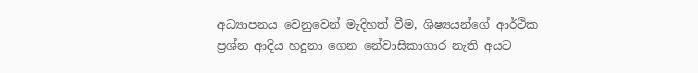අධ්‍යාපනය වෙනුවෙන් මැදිහත් වීම, ශිෂ්‍යයන්ගේ ආර්ථික ප්‍රශ්න ආදිය හදුනා ගෙන නේවාසිකාගාර නැති අයට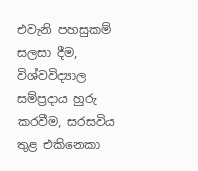එවැනි පහසුකම් සලසා දීම, විශ්වවිද්‍යාල සම්ප්‍රදාය හුරු කරවීම, සරසවිය තුළ එකිනෙකා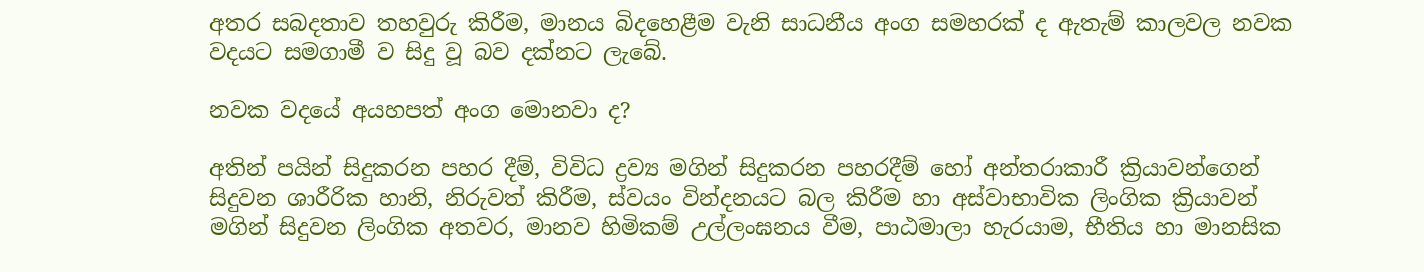අතර සබදතාව තහවුරු කිරීම, මානය බිදහෙළීම වැනි සාධනීය අංග සමහරක් ද ඇතැම් කාලවල නවක වදයට සමගාමී ව සිදු වූ බව දක්නට ලැබේ.

නවක වදයේ අයහපත් අංග මොනවා ද?

අතින් පයින් සිදුකරන පහර දීම්, විවිධ ද්‍රව්‍ය මගින් සිදුකරන පහරදීම් හෝ අන්තරාකාරී ක්‍රියාවන්ගෙන් සිදුවන ශාරීරික හානි, නිරුවත් කිරීම, ස්වයං වින්දනයට බල කිරීම හා අස්වාභාවික ලිංගික ක්‍රියාවන් මගින් සිදුවන ලිංගික අතවර, මානව හිමිකම් උල්ලංඝනය වීම, පාඨමාලා හැරයාම, භීතිය හා මානසික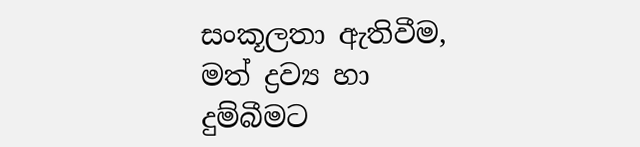සංකූලතා ඇතිවීම, මත් ද්‍රව්‍ය හා දුම්බීමට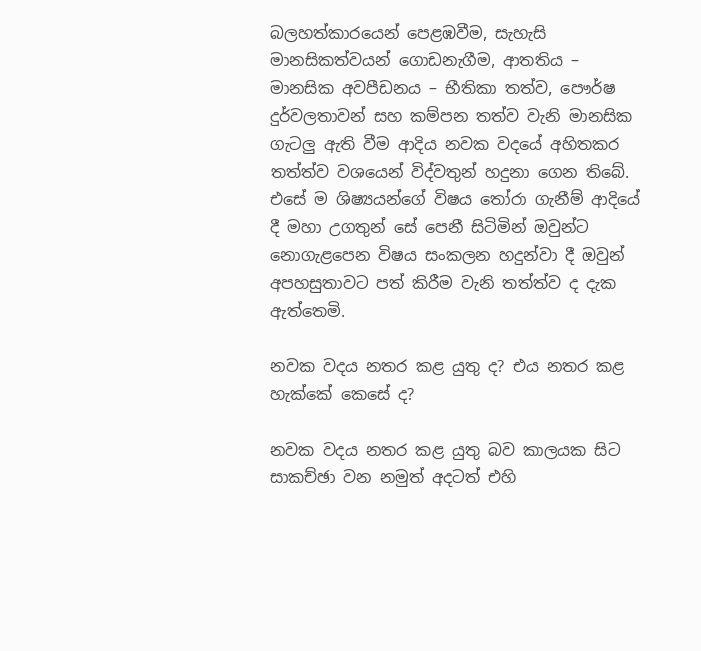බලහත්කාරයෙන් පෙළඹවීම, සැහැසි මානසිකත්වයන් ගොඩනැගීම, ආතතිය – මානසික අවපීඩනය – භීතිකා තත්ව, පෞර්ෂ දුර්වලතාවන් සහ කම්පන තත්ව වැනි මානසික ගැටලු ඇති වීම ආදිය නවක වදයේ අහිතකර තත්ත්ව වශයෙන් විද්වතුන් හදුනා ගෙන තිබේ. එසේ ම ශිෂ්‍යයන්ගේ විෂය තෝරා ගැනීම් ආදියේ දී මහා උගතුන් සේ පෙනී සිටිමින් ඔවුන්ට නොගැළපෙන විෂය සංකලන හදුන්වා දී ඔවුන් අපහසුතාවට පත් කිරීම වැනි තත්ත්ව ද දැක ඇත්තෙමි.

නවක වදය නතර කළ යුතු ද? එය නතර කළ හැක්කේ කෙසේ ද?

නවක වදය නතර කළ යුතු බව කාලයක සිට සාකච්ඡා වන නමුත් අදටත් එහි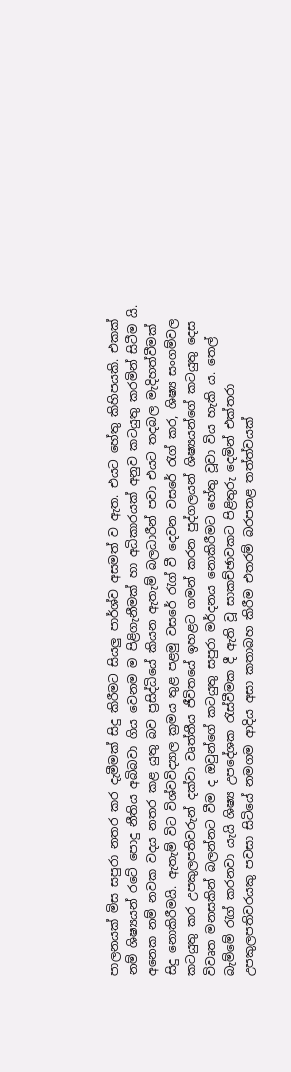පාලනයක් මිස සපුරා නතර කර දැමීමක් සිදු කිරීමට සියලු පාර්ශ්ව අසමත් ව ඇත. එයට හේතු කිහිපයකි. එකක් නම් ශිෂ්‍යයන් රටේ පොදු නීතිය අබිබවා ගිය වෙනම ම පිළිගැනීමක් හා අධිකාරයක් අනුව කටයුතු කරමින් සිටීම යි. අනෙක නම් නවක වදය නතර කළ යුතු බව ප්‍රසිද්ධියේ කියන ඇතැම් බලධාරීන් පවා එයට තදබල මැදිහත්වීමක් සිදු නොකිරීමයි. ඇතැම් විට විශ්වවිද්‍යාල ක්‍රමය තුළ පළමු වසරේ රැග් වී දෙවන වසරේ රැග් කර, ශිෂ්‍ය සංගම්වල කටයුතු කර උපකුලපතිවරුන් දක්වා වෘත්තීය ජීවිතයේ ඉහළට ගමන් කරන පුද්ගලයන් ශිෂ්‍යයන්ගේ කටයුතු දෙස විවෘත මනසකින් බලන්නට වීම ද ඔවුන්ගේ කටයුතු සපුරා මර්දනය නොකිරීමට හේතු වූවා විය හැකි ය. තෙල් බැම්මේ රැග් කරනවා යැයි ශිෂ්‍ය උපදේශක රැස්වීමක දී ඇති වූ සාකච්ඡාවකට පිළිතුරු දෙමින් එක්තරා උපකුලපතිවරයකු පවසා සිටියේ නමගම ආදිය අසා කතාබහ කිරීම එතරම් බරපතළ තත්ත්වයක්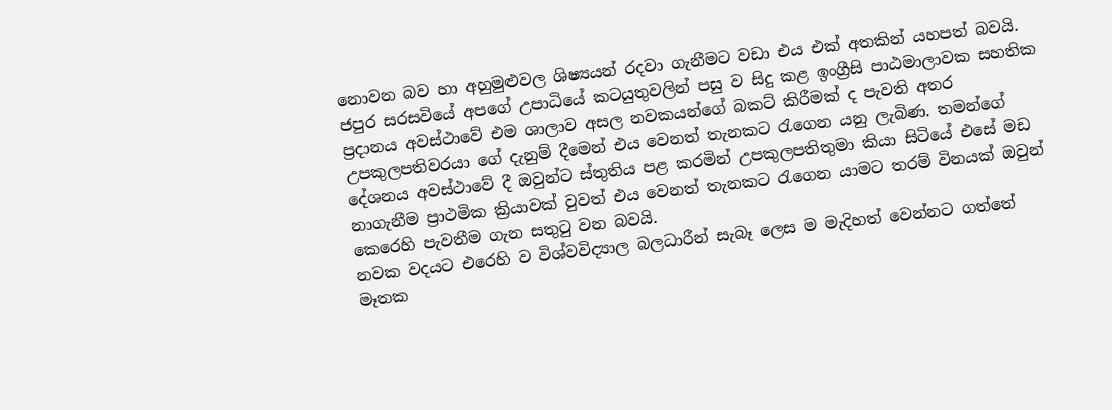නොවන බව හා අහුමුළුවල ශිෂ්‍යයන් රදවා ගැනීමට වඩා එය එක් අතකින් යහපත් බවයි. ජපුර සරසවියේ අපගේ උපාධියේ කටයුතුවලින් පසු ව සිදු කළ ඉංග්‍රීසි පාඨමාලාවක සහතික ප්‍රදානය අවස්ථාවේ එම ශාලාව අසල නවකයන්ගේ බකට් කිරීමක් ද පැවති අතර උපකුලපතිවරයා ගේ දැනුම් දීමෙන් එය වෙනත් තැනකට රැගෙන යනු ලැබිණ. තමන්ගේ දේශනය අවස්ථාවේ දී ඔවුන්ට ස්තුතිය පළ කරමින් උපකුලපතිතුමා කියා සිටියේ එසේ මඩ නාගැනීම ප්‍රාථමික ක්‍රියාවක් වුවත් එය වෙනත් තැනකට රැගෙන යාමට තරම් විනයක් ඔවුන් කෙරෙහි පැවතීම ගැන සතුටු වන බවයි.
නවක වදයට එරෙහි ව විශ්වවිද්‍යාල බලධාරීන් සැබෑ ලෙස ම මැදිහත් වෙන්නට ගත්තේ මෑතක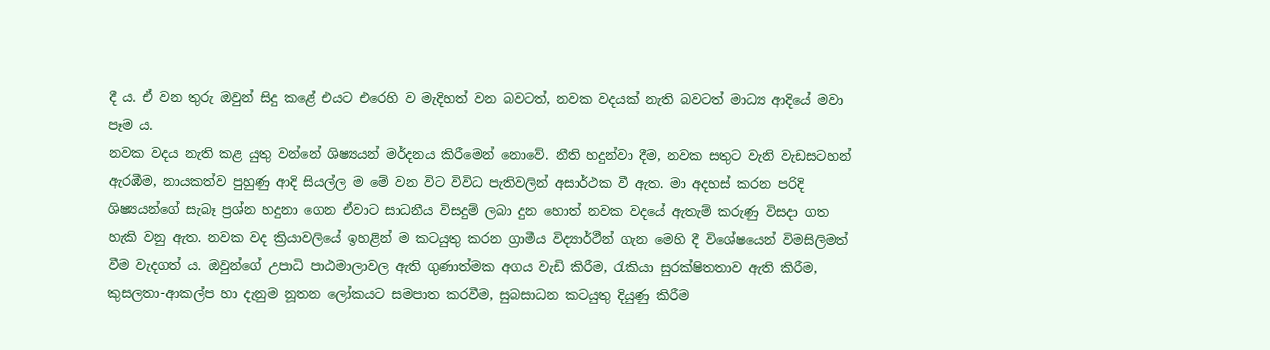දී ය. ඒ වන තුරු ඔවුන් සිදු කළේ එයට එරෙහි ව මැදිහත් වන බවටත්, නවක වදයක් නැති බවටත් මාධ්‍ය ආදියේ මවා පෑම ය.
නවක වදය නැති කළ යුතු වන්නේ ශිෂ්‍යයන් මර්දනය කිරීමෙන් නොවේ. නීති හදුන්වා දීම, නවක සතුට වැනි වැඩසටහන් ඇරඹීම, නායකත්ව පුහුණු ආදි සියල්ල ම මේ වන විට විවිධ පැතිවලින් අසාර්ථක වී ඇත. මා අදහස් කරන පරිදි ශිෂ්‍යයන්ගේ සැබෑ ප්‍රශ්න හදුනා ගෙන ඒවාට සාධනීය විසදුම් ලබා දුන හොත් නවක වදයේ ඇතැම් කරුණු විසදා ගත හැකි වනු ඇත. නවක වද ක්‍රියාවලියේ ඉහළින් ම කටයුතු කරන ග්‍රාමීය විද්‍යාර්ථීන් ගැන මෙහි දී විශේෂයෙන් විමසිලිමත් වීම වැදගත් ය. ඔවුන්ගේ උපාධි පාඨමාලාවල ඇති ගුණාත්මක අගය වැඩි කිරීම, රැකියා සුරක්ෂිතතාව ඇති කිරීම, කුසලතා-ආකල්ප හා දැනුම නූතන ලෝකයට සමපාත කරවීම, සුබසාධන කටයුතු දියුණු කිරීම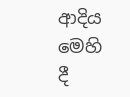ආදිය මෙහි දී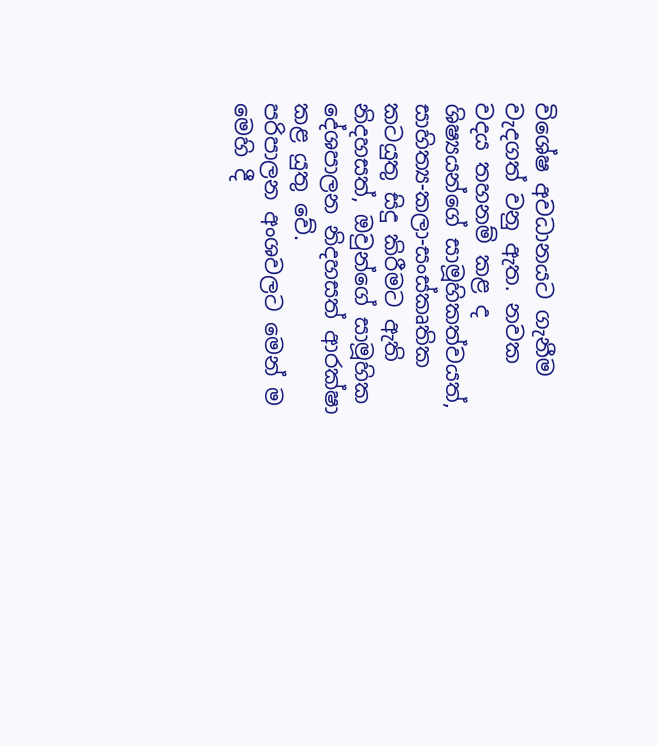විශේෂ අවධානයට ගැනීම වැදගත් වනු ඇත. නවක වදය තහනම් කළ ද ශිෂ්‍යයන්ගේ සාමූහිකත්වයත්, සාහිත්‍ය-කලා-සංස්කෘතික කටයුතු සිදු කිරීමට ඇති නිදහසත්, ඔවුන්ගේ සාමූහික දේශපාලන නිදහසත් ආරක්ෂා කළ යුතු වේ.
පරිපාලන අංශවලට මෙන් ම මෙහි දී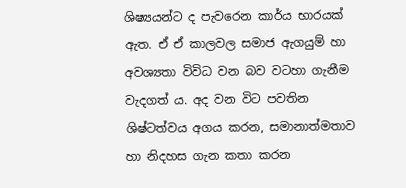ශිෂ්‍යයන්ට ද පැවරෙන කාර්ය භාරයක් ඇත. ඒ ඒ කාලවල සමාජ ඇගයුම් හා අවශ්‍යතා විවිධ වන බව වටහා ගැනීම වැදගත් ය. අද වන විට පවතින ශිෂ්ටත්වය අගය කරන, සමානාත්මතාව හා නිදහස ගැන කතා කරන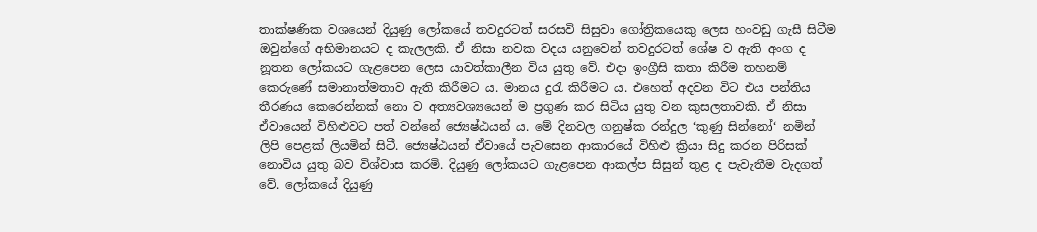තාක්ෂණික වශයෙන් දියුණු ලෝකයේ තවදුරටත් සරසවි සිසුවා ගෝත්‍රිකයෙකු ලෙස හංවඩු ගැසී සිටීම ඔවුන්ගේ අභිමානයට ද කැලලකි. ඒ නිසා නවක වදය යනුවෙන් තවදුරටත් ශේෂ ව ඇති අංග ද නූතන ලෝකයට ගැළපෙන ලෙස යාවත්කාලීන විය යුතු වේ. එදා ඉංග්‍රීසි කතා කිරීම තහනම් කෙරුණේ සමානාත්මතාව ඇති කිරීමට ය. මානය දුරැ කිරීමට ය. එහෙත් අදවන විට එය පන්තිය තීරණය කෙරෙන්නක් නො ව අත්‍යවශ්‍යයෙන් ම ප්‍රගුණ කර සිටිය යුතු වන කුසලතාවකි. ඒ නිසා ඒවායෙන් විහිළුවට පත් වන්නේ ජ්‍යෙෂ්ඨයන් ය. මේ දිනවල ගනුෂ්ක රන්දුල ‘කුණු සින්නෝ‘ නමින් ලිපි පෙළක් ලියමින් සිටී. ජ්‍යෙෂ්ඨයන් ඒවායේ පැවසෙන ආකාරයේ විහිළු ක්‍රියා සිදු කරන පිරිසක් නොවිය යුතු බව විශ්වාස කරමි. දියුණු ලෝකයට ගැළපෙන ආකල්ප සිසුන් තුළ ද පැවැතීම වැදගත් වේ. ලෝකයේ දියුණු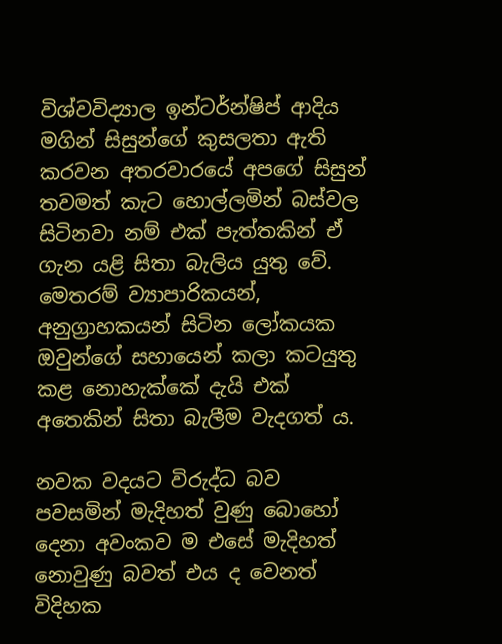විශ්වවිද්‍යාල ඉන්ටර්න්ෂිප් ආදිය මගින් සිසුන්ගේ කුසලතා ඇති කරවන අතරවාරයේ අපගේ සිසුන් තවමත් කැට හොල්ලමින් බස්වල සිටිනවා නම් එක් පැත්තකින් ඒ ගැන යළි සිතා බැලිය යුතු වේ. මෙතරම් ව්‍යාපාරිකයන්, අනුග්‍රාහකයන් සිටින ලෝකයක ඔවුන්ගේ සහායෙන් කලා කටයුතු කළ නොහැක්කේ දැයි එක් අතෙකින් සිතා බැලීම වැදගත් ය.

නවක වදයට විරුද්ධ බව පවසමින් මැදිහත් වුණු බොහෝ දෙනා අවංකව ම එසේ මැදිහත් නොවුණු බවත් එය ද වෙනත් විදිහක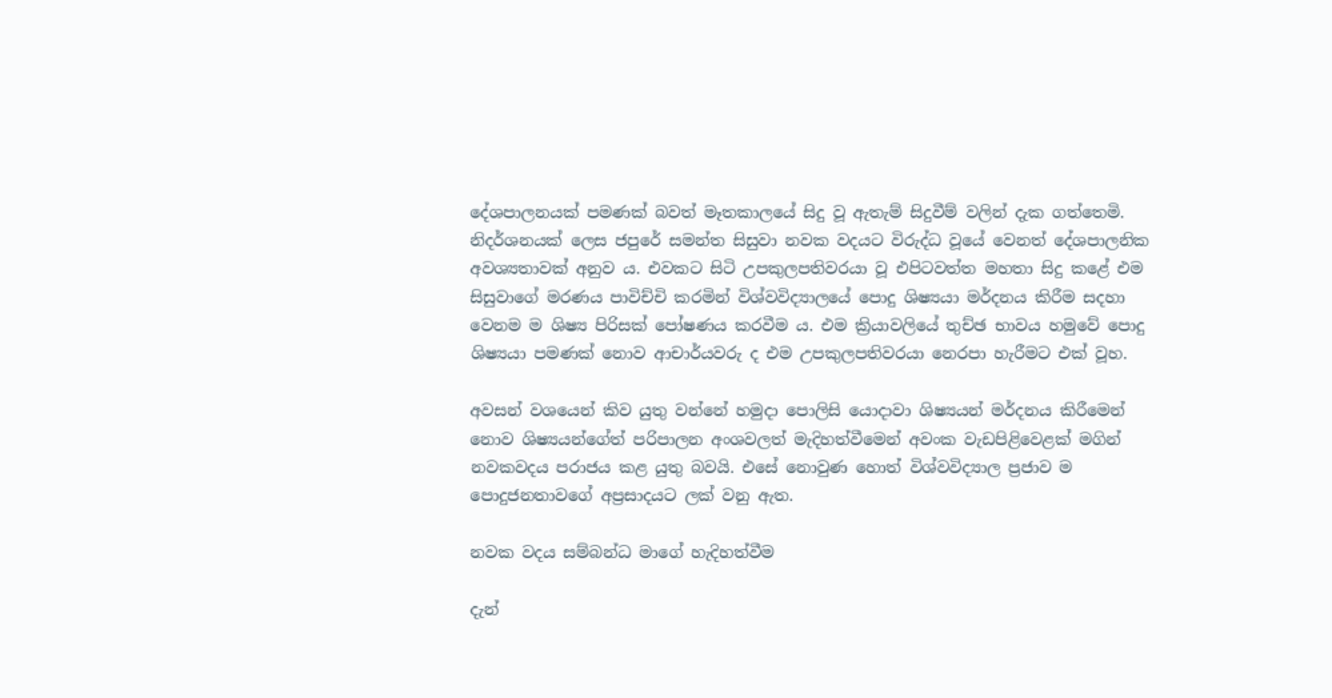දේශපාලනයක් පමණක් බවත් මෑතකාලයේ සිදු වූ ඇතැම් සිදුවීම් වලින් දැක ගත්තෙමි. නිදර්ශනයක් ලෙස ජපුරේ සමන්ත සිසුවා නවක වදයට විරුද්ධ වූයේ වෙනත් දේශපාලනික අවශ්‍යතාවක් අනුව ය. එවකට සිටි උපකුලපතිවරයා වූ එපිටවත්ත මහතා සිදු කළේ එම සිසුවාගේ මරණය පාවිච්චි කරමින් විශ්වවිද්‍යාලයේ පොදු ශිෂ්‍යයා මර්දනය කිරීම සදහා වෙනම ම ශිෂ්‍ය පිරිසක් පෝෂණය කරවීම ය. එම ක්‍රියාවලියේ තුච්ඡ භාවය හමුවේ පොදු ශිෂ්‍යයා පමණක් නොව ආචාර්යවරු ද එම උපකුලපතිවරයා නෙරපා හැරීමට එක් වූහ.

අවසන් වශයෙන් කිව යුතු වන්නේ හමුදා පොලිසි යොදාවා ශිෂ්‍යයන් මර්දනය කිරීමෙන් නොව ශිෂ්‍යයන්ගේත් පරිපාලන අංශවලත් මැදිහත්වීමෙන් අවංක වැඩපිළිවෙළක් මගින් නවකවදය පරාජය කළ යුතු බවයි. එසේ නොවුණ හොත් විශ්වවිද්‍යාල ප්‍රජාව ම පොදුජනතාවගේ අප්‍රසාදයට ලක් වනු ඇත.

නවක වදය සම්බන්ධ මාගේ හැදිහත්වීම

දැන්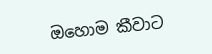ඔහොම කීවාට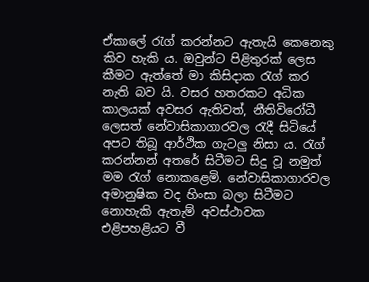ඒකාලේ රැග් කරන්නට ඇතැයි කෙනෙකු කිව හැකි ය. ඔවුන්ට පිළිතුරක් ලෙස කීමට ඇත්තේ මා කිසිදාක රැග් කර නැති බව යි. වසර හතරකට අධික කාලයක් අවසර ඇතිවත්, නීතිවිරෝධී ලෙසත් නේවාසිකාගාරවල රැදී සිටියේ අපට තිබූ ආර්ථික ගැටලු නිසා ය. රැග් කරන්නන් අතරේ සිටීමට සිදු වූ නමුත් මම රැග් නොකළෙමි. නේවාසිකාගාරවල අමානුෂික වද හිංසා බලා සිටීමට නොහැකි ඇතැම් අවස්ථාවක එළිපහළියට වී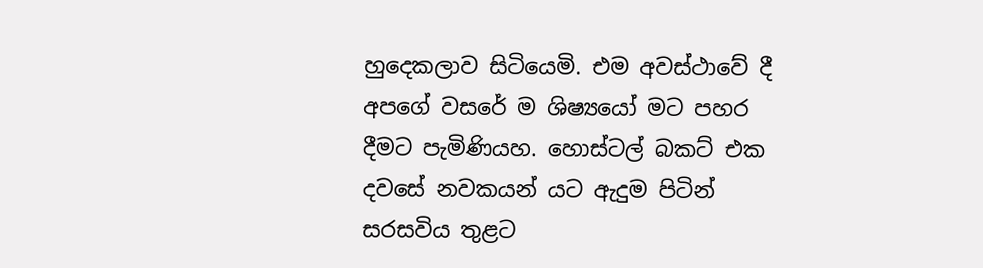හුදෙකලාව සිටියෙමි. එම අවස්ථාවේ දී අපගේ වසරේ ම ශිෂ්‍යයෝ මට පහර දීමට පැමිණියහ. හොස්ටල් බකට් එක දවසේ නවකයන් යට ඇදුම පිටින් සරසවිය තුළට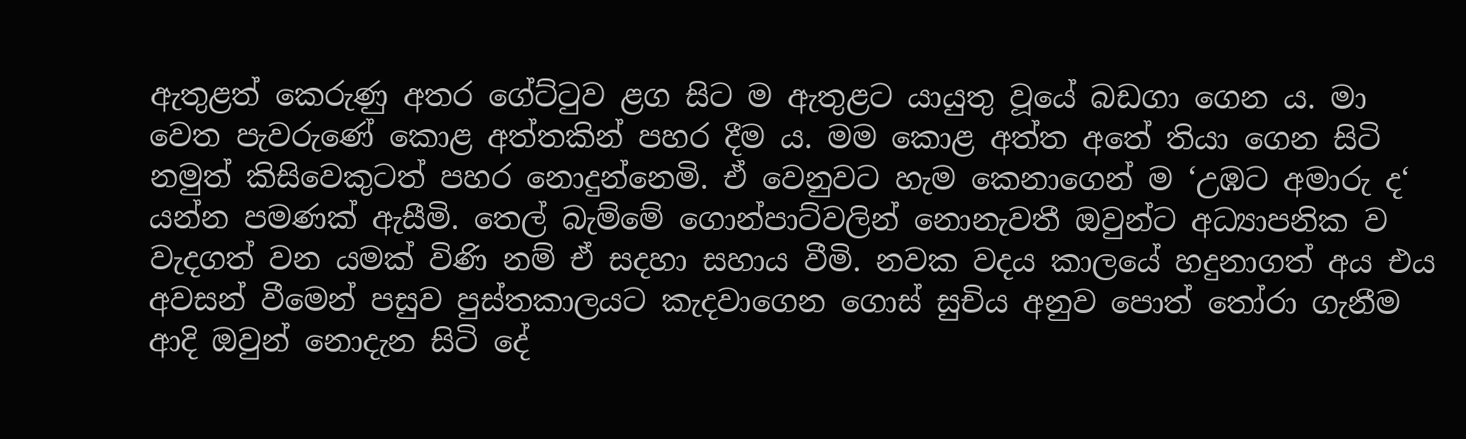ඇතුළත් කෙරුණු අතර ගේට්ටුව ළග සිට ම ඇතුළට යායුතු වූයේ බඩගා ගෙන ය. මා වෙත පැවරුණේ කොළ අත්තකින් පහර දීම ය. මම කොළ අත්ත අතේ තියා ගෙන සිටි නමුත් කිසිවෙකුටත් පහර නොදුන්නෙමි. ඒ වෙනුවට හැම කෙනාගෙන් ම ‘උඹට අමාරු ද‘ යන්න පමණක් ඇසීමි. තෙල් බැම්මේ ගොන්පාට්වලින් නොනැවතී ඔවුන්ට අධ්‍යාපනික ව වැදගත් වන යමක් විණි නම් ඒ සදහා සහාය වීමි. නවක වදය කාලයේ හදුනාගත් අය එය අවසන් වීමෙන් පසුව පුස්තකාලයට කැදවාගෙන ගොස් සුචිය අනුව පොත් තෝරා ගැනීම ආදි ඔවුන් නොදැන සිටි දේ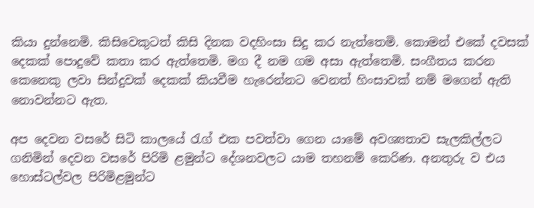කියා දුන්නෙමි. කිසිවෙකුටත් කිසි දිනක වදහිංසා සිදු කර නැත්තෙමි. කොමන් එකේ දවසක් දෙකක් පොදුවේ කතා කර ඇත්තෙමි. මග දී නම ගම අසා ඇත්තෙමි. සංගීතය කරන කෙනෙකු ලවා සින්දුවක් දෙකක් කියවීම හැරෙන්නට වෙනත් හිංසාවක් නම් මගෙන් ඇති නොවන්නට ඇත.

අප දෙවන වසරේ සිටි කාලයේ රැග් එක පවත්වා ගෙන යාමේ අවශ්‍යතාව සැලකිල්ලට ගනිමින් දෙවන වසරේ පිරිමි ළමුන්ට දේශනවලට යාම තහනම් කෙරිණ. අනතුරු ව එය හොස්ටල්වල පිරිමිළමුන්ට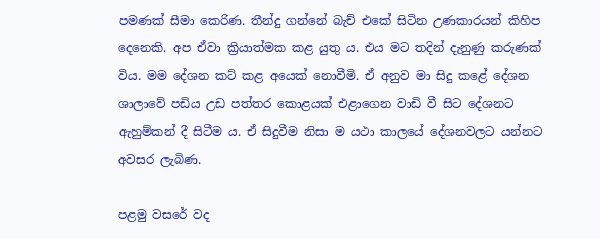පමණක් සීමා කෙරිණ. තීන්දු ගන්නේ බැච් එකේ සිටින උණකාරයන් කිහිප දෙනෙකි. අප ඒවා ක්‍රියාත්මක කළ යුතු ය. එය මට තදින් දැනුණු කරුණක් විය. මම දේශන කට් කළ අයෙක් නොවීමි. ඒ අනුව මා සිදු කළේ දේශන ශාලාවේ පඩිය උඩ පත්තර කොළයක් එළාගෙන වාඩි වී සිට දේශනට ඇහුම්කන් දී සිටීම ය. ඒ සිදුවීම නිසා ම යථා කාලයේ දේශනවලට යන්නට අවසර ලැබිණ.

පළමු වසරේ වද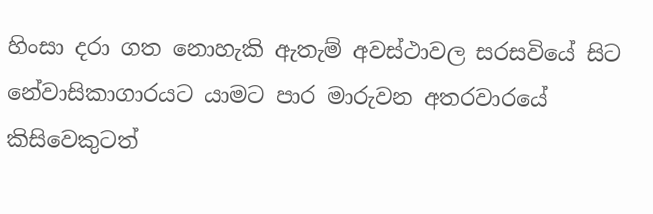හිංසා දරා ගත නොහැකි ඇතැම් අවස්ථාවල සරසවියේ සිට නේවාසිකාගාරයට යාමට පාර මාරුවන අතරවාරයේ කිසිවෙකුටත්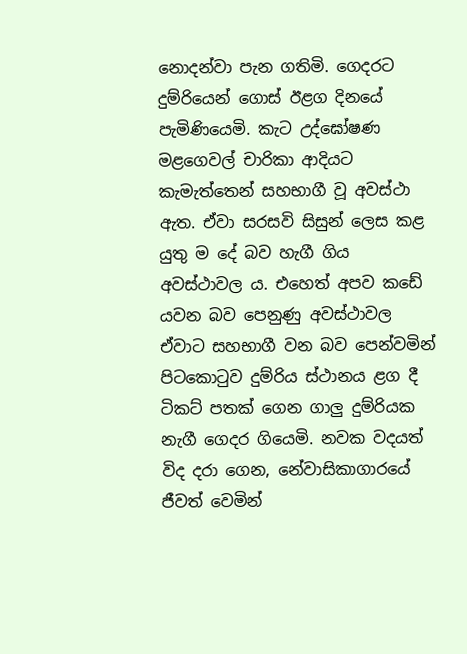නොදන්වා පැන ගතිමි. ගෙදරට දුම්රියෙන් ගොස් ඊළග දිනයේ පැමිණියෙමි. කැට උද්ඝෝෂණ මළගෙවල් චාරිකා ආදියට කැමැත්තෙන් සහභාගී වූ අවස්ථා ඇත. ඒවා සරසවි සිසුන් ලෙස කළ යුතු ම දේ බව හැගී ගිය අවස්ථාවල ය. එහෙත් අපව කඩේ යවන බව පෙනුණු අවස්ථාවල ඒවාට සහභාගී වන බව පෙන්වමින් පිටකොටුව දුම්රිය ස්ථානය ළග දී ටිකට් පතක් ගෙන ගාලු දුම්රියක නැගී ගෙදර ගියෙමි. නවක වදයත් විද දරා ගෙන, නේවාසිකාගාරයේ ජීවත් වෙමින්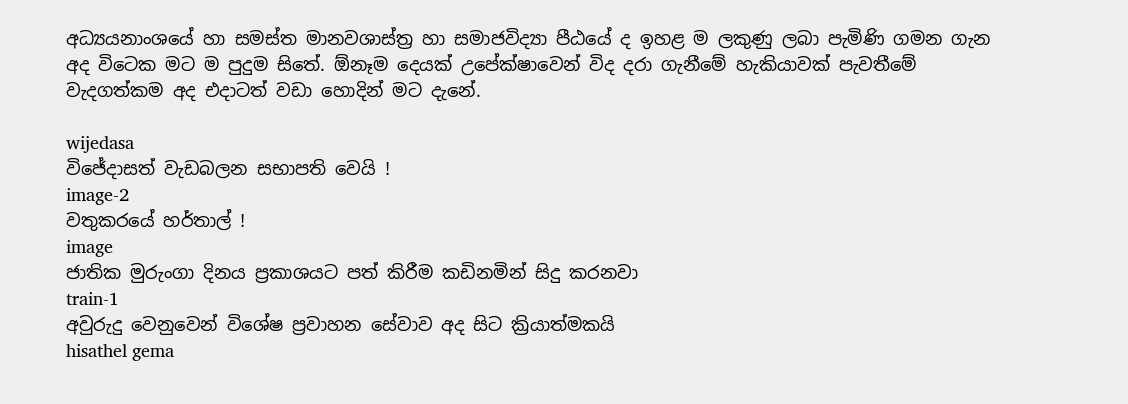අධ්‍යයනාංශයේ හා සමස්ත මානවශාස්ත්‍ර හා සමාජවිද්‍යා පීඨයේ ද ඉහළ ම ලකුණු ලබා පැමිණි ගමන ගැන අද විටෙක මට ම පුදුම සිතේ. ඕනෑම දෙයක් උපේක්ෂාවෙන් විද දරා ගැනීමේ හැකියාවක් පැවතීමේ වැදගත්කම අද එදාටත් වඩා හොදින් මට දැනේ.

wijedasa
විජේදාසත් වැඩබලන සභාපති වෙයි !
image-2
වතුකරයේ හර්තාල් !
image
ජාතික මුරුංගා දිනය ප්‍රකාශයට පත් කිරීම කඩිනමින් සිදු කරනවා
train-1
අවුරුදු වෙනුවෙන් විශේෂ ප්‍රවාහන සේවාව අද සිට ක්‍රියාත්මකයි
hisathel gema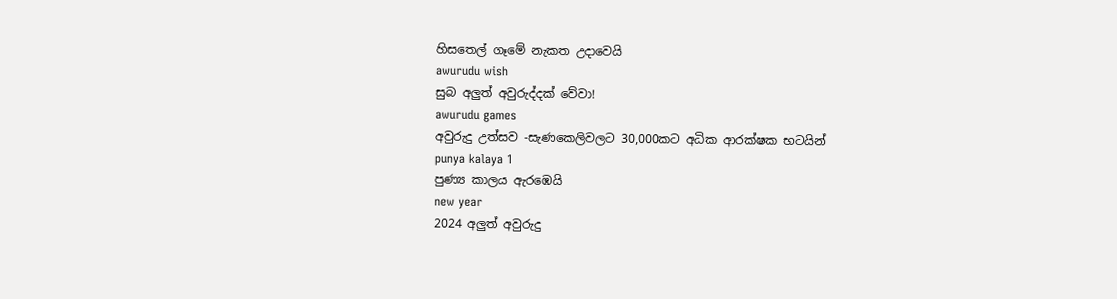හිසතෙල් ගෑමේ නැකත උදාවෙයි
awurudu wish
සුබ අලුත් අවුරුද්දක් වේවා!
awurudu games
අවුරුදු උත්සව -සැණකෙලිවලට 30,000කට අධික ආරක්ෂක භටයින්
punya kalaya 1
පුණ්‍ය කාලය ඇරඹෙයි
new year
2024 අලුත් අවුරුදු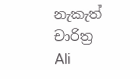නැකැත් චාරිත්‍ර
Ali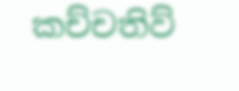කච්චතිව්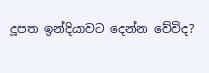දූපත ඉන්දියාවට දෙන්න වේවිද?